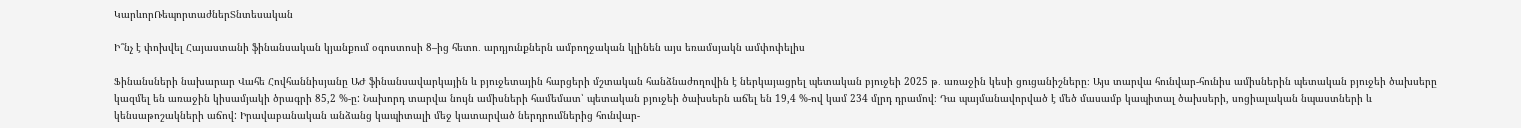ԿարևորՌեպորտաժներՏնտեսական

Ի՞նչ է փոխվել Հայաստանի ֆինանսական կյանքում օգոստոսի 8–ից հետո․ արդյունքներն ամբողջական կլինեն այս եռամսյակն ամփոփելիս

Ֆինանսների նախարար Վահե Հովհաննիսյանը ԱԺ ֆինանսավարկային և բյուջետային հարցերի մշտական հանձնաժողովին է ներկայացրել պետական բյուջեի 2025 թ․ առաջին կեսի ցուցանիշները։ Այս տարվա հունվար-հունիս ամիսներին պետական բյուջեի ծախսերը կազմել են առաջին կիսամյակի ծրագրի 85,2 %-ը: Նախորդ տարվա նույն ամիսների համեմատ՝ պետական բյուջեի ծախսերն աճել են 19,4 %-ով կամ 234 մլրդ դրամով։ Դա պայմանավորված է մեծ մասամբ կապիտալ ծախսերի, սոցիալական նպաստների և կենսաթոշակների աճով: Իրավաբանական անձանց կապիտալի մեջ կատարված ներդրումներից հունվար-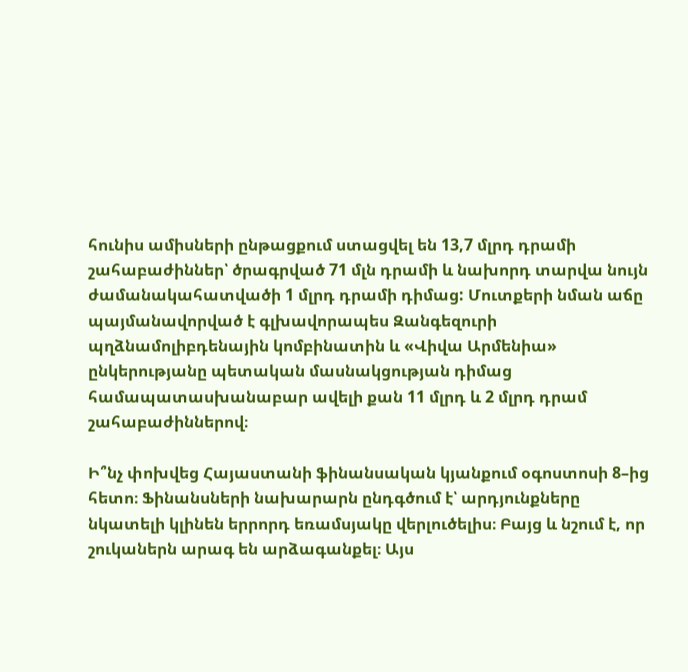հունիս ամիսների ընթացքում ստացվել են 13,7 մլրդ դրամի շահաբաժիններ՝ ծրագրված 71 մլն դրամի և նախորդ տարվա նույն ժամանակահատվածի 1 մլրդ դրամի դիմաց: Մուտքերի նման աճը պայմանավորված է գլխավորապես Զանգեզուրի պղձնամոլիբդենային կոմբինատին և «Վիվա Արմենիա» ընկերությանը պետական մասնակցության դիմաց համապատասխանաբար ավելի քան 11 մլրդ և 2 մլրդ դրամ շահաբաժիններով։

Ի՞նչ փոխվեց Հայաստանի ֆինանսական կյանքում օգոստոսի 8–ից հետո։ Ֆինանսների նախարարն ընդգծում է՝ արդյունքները նկատելի կլինեն երրորդ եռամսյակը վերլուծելիս։ Բայց և նշում է, որ շուկաներն արագ են արձագանքել։ Այս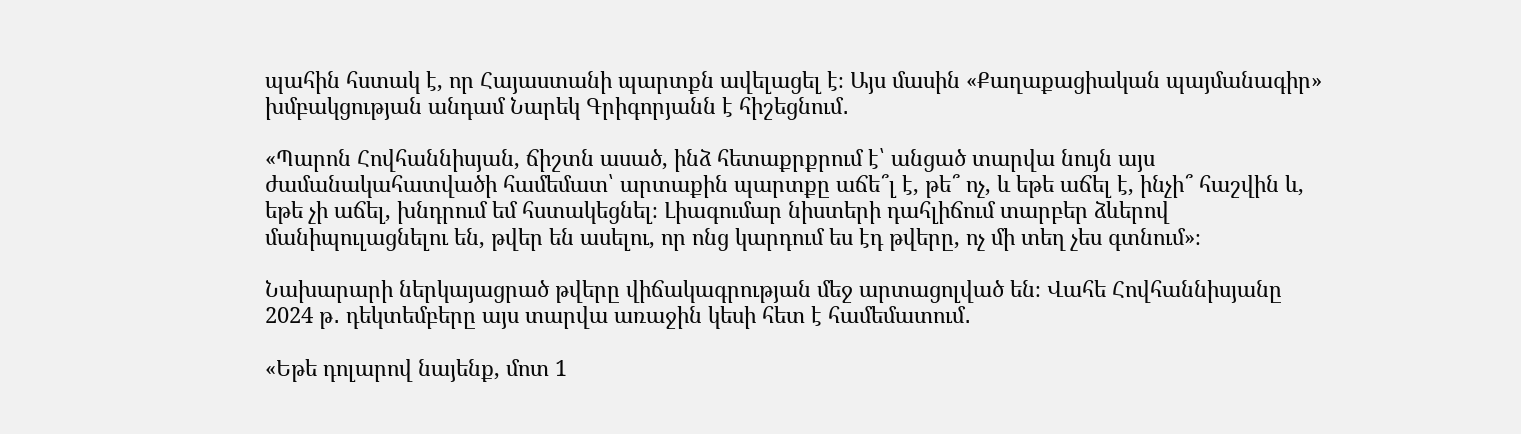պահին հստակ է, որ Հայաստանի պարտքն ավելացել է։ Այս մասին «Քաղաքացիական պայմանագիր» խմբակցության անդամ Նարեկ Գրիգորյանն է հիշեցնում․

«Պարոն Հովհաննիսյան, ճիշտն ասած, ինձ հետաքրքրում է՝ անցած տարվա նույն այս ժամանակահատվածի համեմատ՝ արտաքին պարտքը աճե՞լ է, թե՞ ոչ, և եթե աճել է, ինչի՞ հաշվին և, եթե չի աճել, խնդրում եմ հստակեցնել։ Լիագումար նիստերի դահլիճում տարբեր ձևերով մանիպուլացնելու են, թվեր են ասելու, որ ոնց կարդում ես էդ թվերը, ոչ մի տեղ չես գտնում»։

Նախարարի ներկայացրած թվերը վիճակագրության մեջ արտացոլված են։ Վահե Հովհաննիսյանը 2024 թ․ դեկտեմբերը այս տարվա առաջին կեսի հետ է համեմատում․

«Եթե դոլարով նայենք, մոտ 1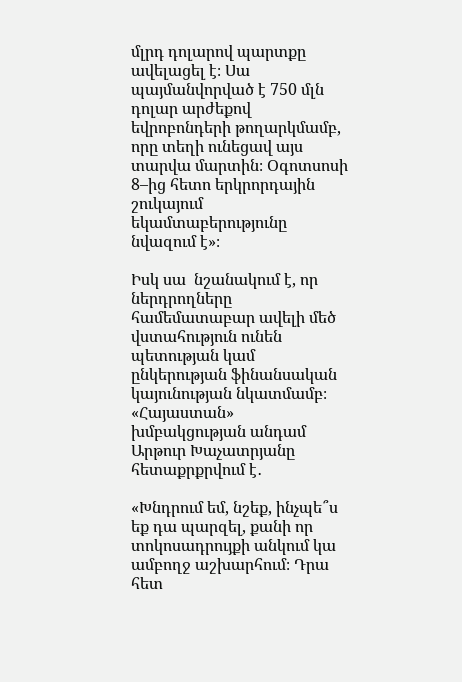մլրդ դոլարով պարտքը ավելացել է։ Սա պայմանվորված է 750 մլն դոլար արժեքով եվրոբոնդերի թողարկմամբ, որը տեղի ունեցավ այս տարվա մարտին։ Օգոտսոսի 8–ից հետո երկրորդային շուկայում եկամտաբերությունը նվազում է»։

Իսկ սա  նշանակում է, որ ներդրողները համեմատաբար ավելի մեծ վստահություն ունեն պետության կամ ընկերության ֆինանսական կայունության նկատմամբ։ «Հայաստան» խմբակցության անդամ Արթուր Խաչատրյանը հետաքրքրվում է․

«Խնդրում եմ, նշեք, ինչպե՞ս եք դա պարզել, քանի որ տոկոսադրույքի անկում կա ամբողջ աշխարհում։ Դրա հետ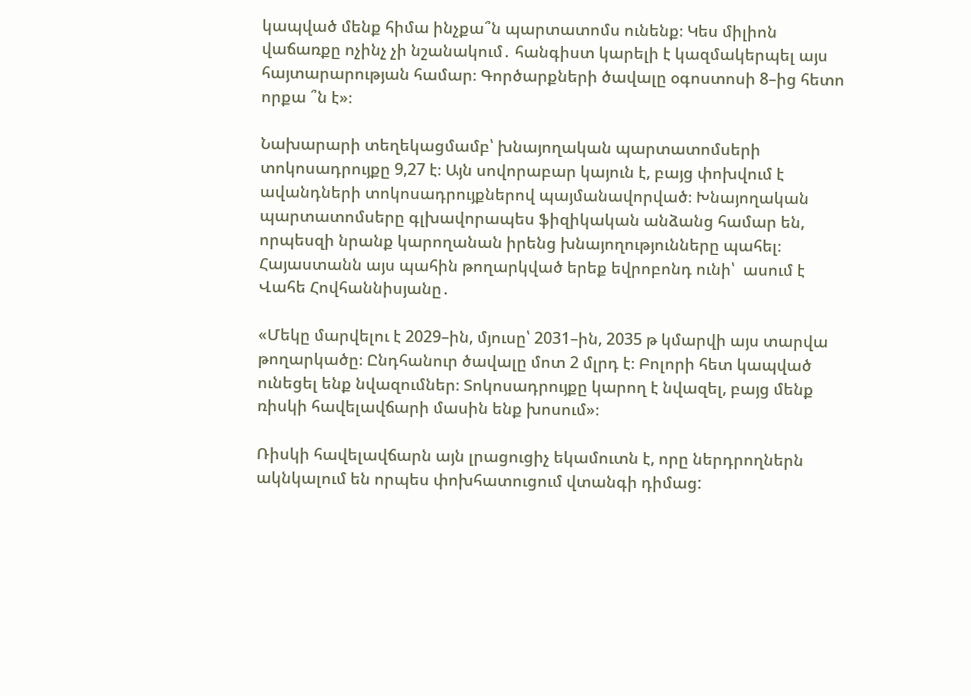կապված մենք հիմա ինչքա՞ն պարտատոմս ունենք։ Կես միլիոն վաճառքը ոչինչ չի նշանակում․ հանգիստ կարելի է կազմակերպել այս հայտարարության համար։ Գործարքների ծավալը օգոստոսի 8–ից հետո որքա ՞ն է»։

Նախարարի տեղեկացմամբ՝ խնայողական պարտատոմսերի տոկոսադրույքը 9,27 է։ Այն սովորաբար կայուն է, բայց փոխվում է ավանդների տոկոսադրույքներով պայմանավորված։ Խնայողական պարտատոմսերը գլխավորապես ֆիզիկական անձանց համար են, որպեսզի նրանք կարողանան իրենց խնայողությունները պահել։ Հայաստանն այս պահին թողարկված երեք եվրոբոնդ ունի՝  ասում է Վահե Հովհաննիսյանը․

«Մեկը մարվելու է 2029–ին, մյուսը՝ 2031–ին, 2035 թ կմարվի այս տարվա թողարկածը։ Ընդհանուր ծավալը մոտ 2 մլրդ է։ Բոլորի հետ կապված ունեցել ենք նվազումներ։ Տոկոսադրույքը կարող է նվազել, բայց մենք ռիսկի հավելավճարի մասին ենք խոսում»։

Ռիսկի հավելավճարն այն լրացուցիչ եկամուտն է, որը ներդրողներն ակնկալում են որպես փոխհատուցում վտանգի դիմաց: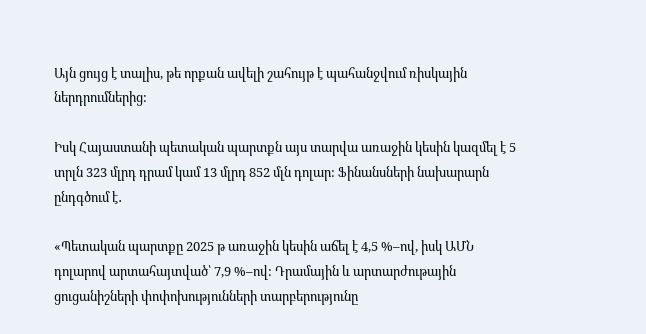Այն ցույց է տալիս, թե որքան ավելի շահույթ է պահանջվում ռիսկային ներդրումներից:

Իսկ Հայաստանի պետական պարտքն այս տարվա առաջին կեսին կազմել է 5 տրլն 323 մլրդ դրամ կամ 13 մլրդ 852 մլն դոլար: Ֆինանսների նախարարն ընդգծում է․

«Պետական պարտքը 2025 թ առաջին կեսին աճել է 4,5 %–ով, իսկ ԱՄՆ դոլարով արտահայտված՝ 7,9 %–ով: Դրամային և արտարժութային ցուցանիշների փոփոխությունների տարբերությունը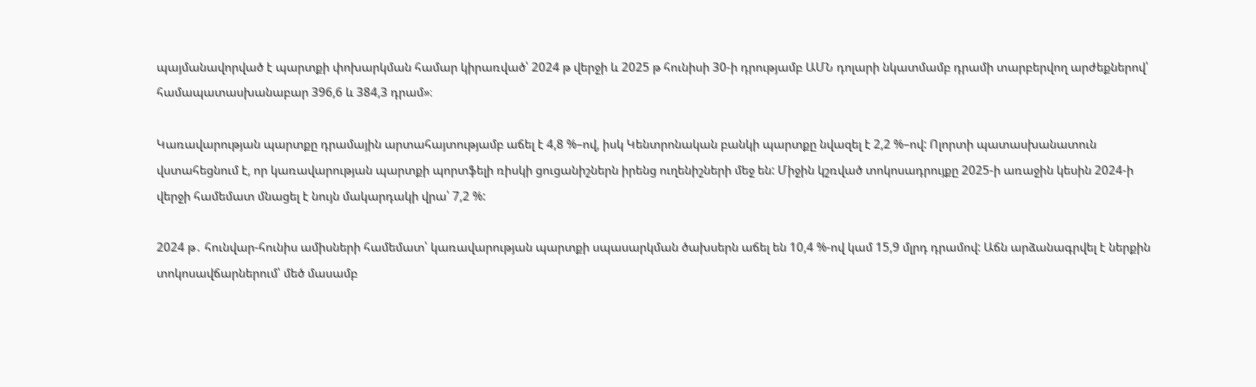պայմանավորված է պարտքի փոխարկման համար կիրառված՝ 2024 թ վերջի և 2025 թ հունիսի 30-ի դրությամբ ԱՄՆ դոլարի նկատմամբ դրամի տարբերվող արժեքներով՝ համապատասխանաբար 396,6 և 384,3 դրամ»։

Կառավարության պարտքը դրամային արտահայտությամբ աճել է 4,8 %–ով, իսկ Կենտրոնական բանկի պարտքը նվազել է 2,2 %–ով: Ոլորտի պատասխանատուն վստահեցնում է, որ կառավարության պարտքի պորտֆելի ռիսկի ցուցանիշներն իրենց ուղենիշների մեջ են: Միջին կշռված տոկոսադրույքը 2025-ի առաջին կեսին 2024-ի վերջի համեմատ մնացել է նույն մակարդակի վրա՝ 7,2 %:

2024 թ․ հունվար-հունիս ամիսների համեմատ՝ կառավարության պարտքի սպասարկման ծախսերն աճել են 10,4 %-ով կամ 15,9 մլրդ դրամով: Աճն արձանագրվել է ներքին տոկոսավճարներում՝ մեծ մասամբ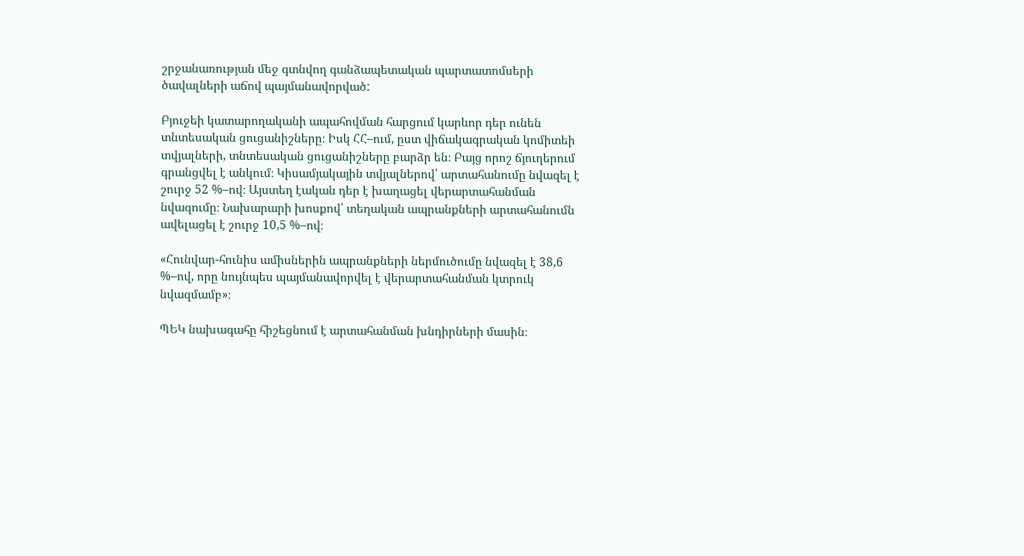շրջանառության մեջ գտնվող գանձապետական պարտատոմսերի ծավալների աճով պայմանավորված:

Բյուջեի կատարողականի ապահովման հարցում կարևոր դեր ունեն տնտեսական ցուցանիշները։ Իսկ ՀՀ–ում, ըստ վիճակագրական կոմիտեի տվյալների, տնտեսական ցուցանիշները բարձր են։ Բայց որոշ ճյուղերում գրանցվել է անկում։ Կիսամյակային տվյալներով՝ արտահանումը նվազել է շուրջ 52 %–ով։ Այստեղ էական դեր է խաղացել վերարտահանման նվազումը։ Նախարարի խոսքով՝ տեղական ապրանքների արտահանումն ավելացել է շուրջ 10,5 %–ով։

«Հունվար-հունիս ամիսներին ապրանքների ներմուծումը նվազել է 38,6 %–ով, որը նույնպես պայմանավորվել է վերարտահանման կտրուկ նվազմամբ»։

ՊԵԿ նախագահը հիշեցնում է արտահանման խնդիրների մասին։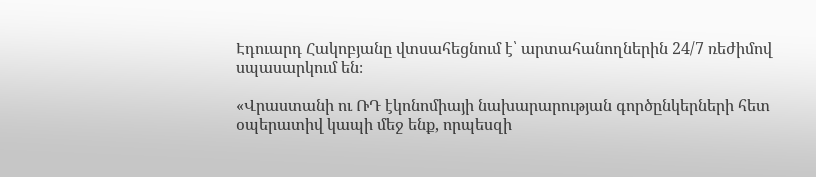Էդուարդ Հակոբյանը վտսահեցնում է՝ արտահանողներին 24/7 ռեժիմով սպասարկում են։

«Վրաստանի ու ՌԴ էկոնոմիայի նախարարության գործընկերների հետ օպերատիվ կապի մեջ ենք, որպեսզի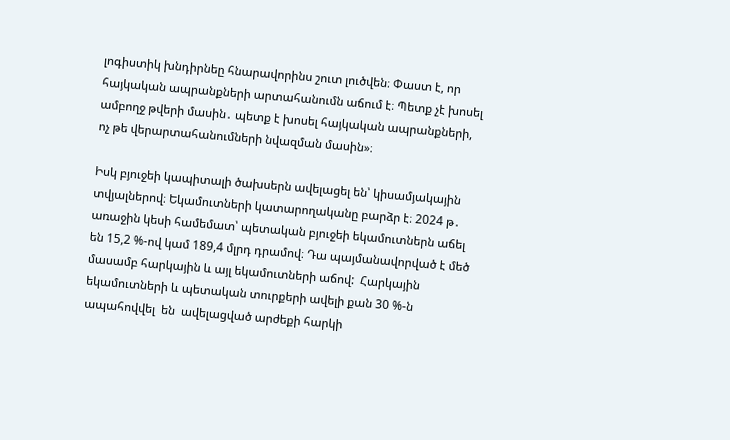լոգիստիկ խնդիրնեը հնարավորինս շուտ լուծվեն։ Փաստ է, որ հայկական ապրանքների արտահանումն աճում է։ Պետք չէ խոսել ամբողջ թվերի մասին․ պետք է խոսել հայկական ապրանքների, ոչ թե վերարտահանումների նվազման մասին»։

Իսկ բյուջեի կապիտալի ծախսերն ավելացել են՝ կիսամյակային տվյալներով։ Եկամուտների կատարողականը բարձր է։ 2024 թ․ առաջին կեսի համեմատ՝ պետական բյուջեի եկամուտներն աճել են 15,2 %‑ով կամ 189,4 մլրդ դրամով։ Դա պայմանավորված է մեծ մասամբ հարկային և այլ եկամուտների աճով:  Հարկային եկամուտների և պետական տուրքերի ավելի քան 30 %‑ն ապահովվել  են  ավելացված արժեքի հարկի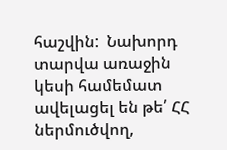հաշվին:  Նախորդ տարվա առաջին կեսի համեմատ ավելացել են թե՛ ՀՀ ներմուծվող,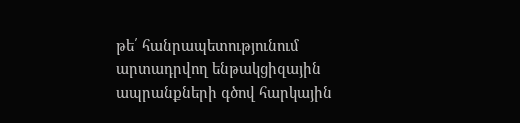թե՛ հանրապետությունում արտադրվող ենթակցիզային ապրանքների գծով հարկային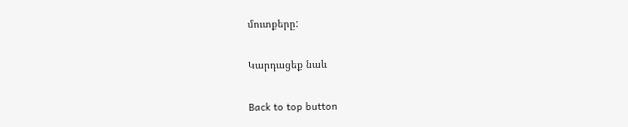մուտքերը:

Կարդացեք նաև

Back to top button